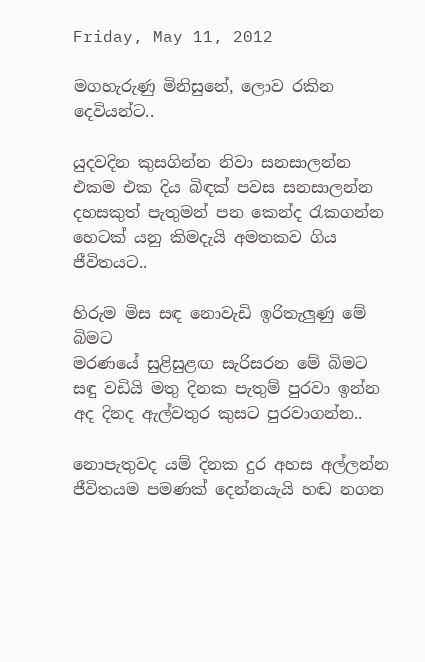Friday, May 11, 2012

මගහැරුණු මිනිසුනේ, ලොව රකින දෙවියන්ට..

යුදවදින කුසගින්න නිවා සනසාලන්න
එකම එක දිය බිඳක් පවස සනසාලන්න
දහසකුත් පැතුමන් පන කෙන්ද රැකගන්න
හෙටක් යනු කිමදැයි අමතකව ගිය ජීවිතයට..

හිරුම මිස සඳ නොවැඩි ඉරිතැලුණු මේ බිමට
මරණයේ සුළිසුළඟ සැරිසරන මේ බිමට
සඳු වඩියි මතු දිනක පැතුම් පුරවා ඉන්න
අද දිනද ඇල්වතුර කුසට පුරවාගන්න..

නොපැතුවද යම් දිනක දුර අහස අල්ලන්න
ජීවිතයම පමණක් දෙන්නයැයි හඬ නගන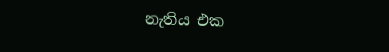නැතිය එක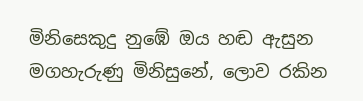මිනිසෙකුදු නුඹේ ඔය හඬ ඇසුන
මගහැරුණු මිනිසුනේ, ලොව රකින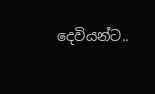දෙවියන්ට..